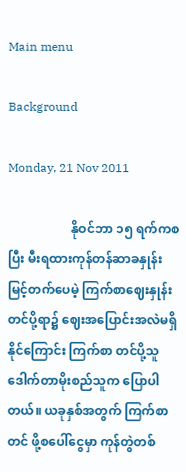Main menu

Background

Monday, 21 Nov 2011

                    နိုဝင်ဘာ ၁၅ ရက်ကစပြီး မီးရထားကုန်တန်ဆာခနှုန်း မြင့်တက်ပေမဲ့ ကြက်စာဈေးနှုန်းတင်ပို့ရာ၌ ဈေးအပြောင်းအလဲမရှိနိုင်ကြောင်း ကြက်စာ တင်ပို့သူ ဒေါက်တာမိုးစည်သူက ပြောပါတယ်။ ယခုနှစ်အတွက် ကြက်စာတင် ဖို့စပေါ်ငွေမှာ ကုန်တွဲတစ်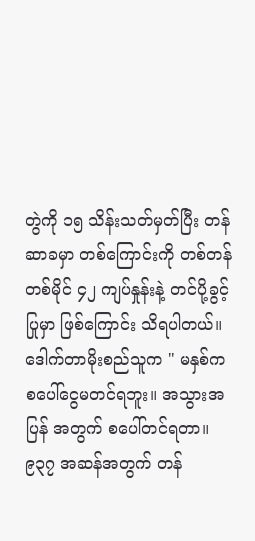တွဲကို ၁၅ သိန်းသတ်မှတ်ပြီး တန်ဆာခမှာ တစ်ကြောင်းကို တစ်တန် တစ်မိုင် ၄၂ ကျပ်နှုန်းနဲ့ တင်ပို့ခွင့်ပြုမှာ ဖြစ်ကြောင်း သိရပါတယ်။                      ဒေါက်တာမိုးစည်သူက " မနှစ်က စပေါ်ငွေမတင်ရဘူး။ အသွားအပြန် အတွက် စပေါ်တင်ရတာ။ ၉၃၇ အဆန်အတွက် တန်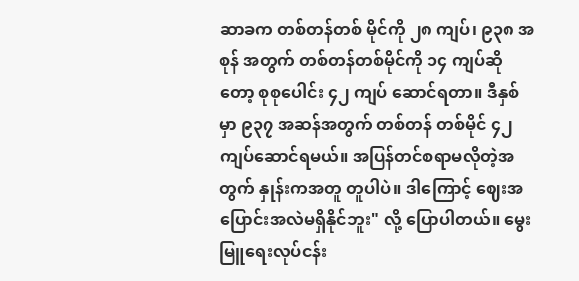ဆာခက တစ်တန်တစ် မိုင်ကို ၂၈ ကျပ်၊ ၉၃၈ အစုန် အတွက် တစ်တန်တစ်မိုင်ကို ၁၄ ကျပ်ဆိုတော့ စုစုပေါင်း ၄၂ ကျပ် ဆောင်ရတာ။ ဒီနှစ်မှာ ၉၃၇ အဆန်အတွက် တစ်တန် တစ်မိုင် ၄၂ ကျပ်ဆောင်ရမယ်။ အပြန်တင်စရာမလိုတဲ့အတွက် နှုန်းကအတူ တူပါပဲ။ ဒါကြောင့် ဈေးအပြောင်းအလဲမရှိနိုင်ဘူး" လို့ ပြောပါတယ်။ မွေးမြူရေးလုပ်ငန်း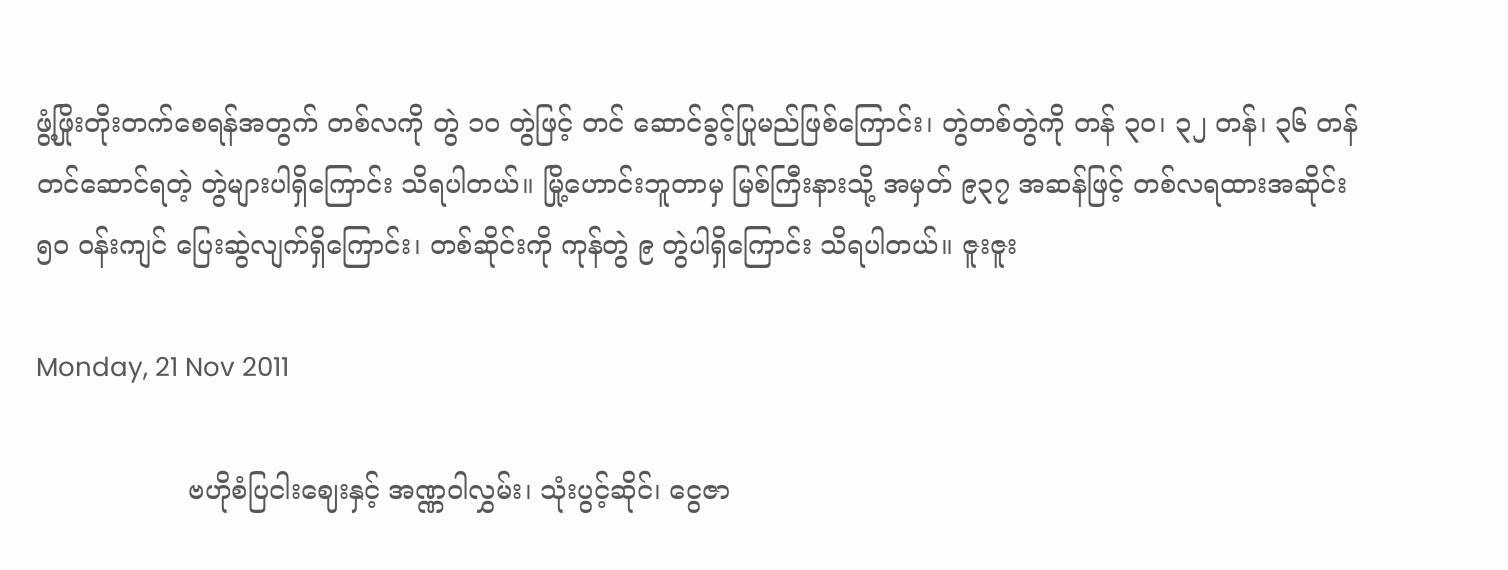ဖွံ့ဖြိုးတိုးတက်စေရန်အတွက် တစ်လကို တွဲ ၁၀ တွဲဖြင့် တင် ဆောင်ခွင့်ပြုမည်ဖြစ်ကြောင်း၊ တွဲတစ်တွဲကို တန် ၃၀၊ ၃၂ တန်၊ ၃၆ တန်တင်ဆောင်ရတဲ့ တွဲများပါရှိကြောင်း သိရပါတယ်။ မြို့ဟောင်းဘူတာမှ မြစ်ကြီးနားသို့ အမှတ် ၉၃၇ အဆန်ဖြင့် တစ်လရထားအဆိုင်း ၅၀ ဝန်းကျင် ပြေးဆွဲလျက်ရှိကြောင်း၊ တစ်ဆိုင်းကို ကုန်တွဲ ၉ တွဲပါရှိကြောင်း သိရပါတယ်။ ဇူးဇူး

Monday, 21 Nov 2011

                  ဗဟိုစံပြငါးဈေးနှင့် အဏ္ဏဝါလွှမ်း၊ သုံးပွင့်ဆိုင်၊ ငွေဇာ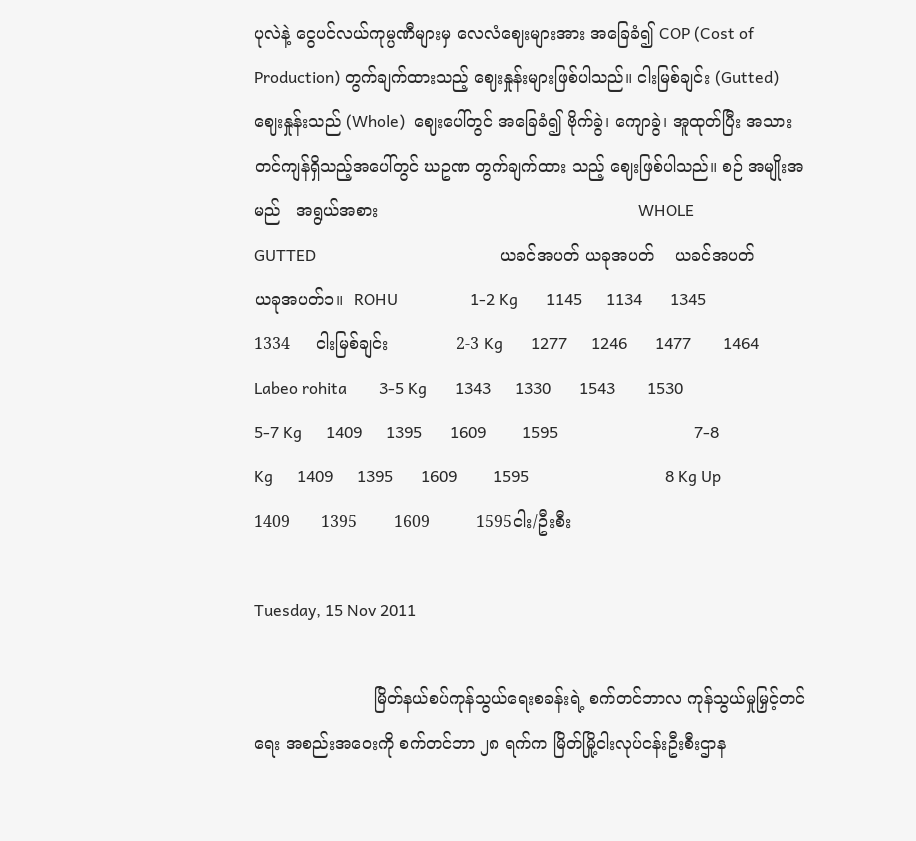ပုလဲနဲ့ ငွေပင်လယ်ကုမ္ပဏီများမှ လေလံဈေးများအား အခြေခံ၍ COP (Cost of Production) တွက်ချက်ထားသည့် ဈေးနှုန်းများဖြစ်ပါသည်။ ငါးမြစ်ချင်း (Gutted)  ဈေးနှုန်းသည် (Whole)  ဈေးပေါ်တွင် အခြေခံ၍ ဗိုက်ခွဲ၊ ကျောခွဲ၊ အူထုတ်ပြီး အသားတင်ကျန်ရှိသည့်အပေါ်တွင် ဃဥဏ တွက်ချက်ထား သည့် ဈေးဖြစ်ပါသည်။ စဉ် အမျိုးအမည်   အရွယ်အစား                                                  WHOLE                            GUTTED                                              ယခင်အပတ် ယခုအပတ်    ယခင်အပတ် ယခုအပတ်၁။  ROHU                  1-2 Kg       1145      1134       1345        1334     ငါးမြစ်ချင်း             2-3 Kg       1277      1246       1477        1464      Labeo rohita        3-5 Kg       1343      1330       1543        1530                                  5-7 Kg      1409      1395       1609         1595                                  7-8 Kg      1409      1395       1609         1595                                  8 Kg Up    1409      1395       1609         1595ငါး/ဦးစီး

Tuesday, 15 Nov 2011

                       မြိတ်နယ်စပ်ကုန်သွယ်ရေးစခန်းရဲ့ စက်တင်ဘာလ ကုန်သွယ်မှုမြှင့်တင်ရေး အစည်းအဝေးကို စက်တင်ဘာ ၂၈ ရက်က မြိတ်မြို့ငါးလုပ်ငန်းဦးစီးဌာန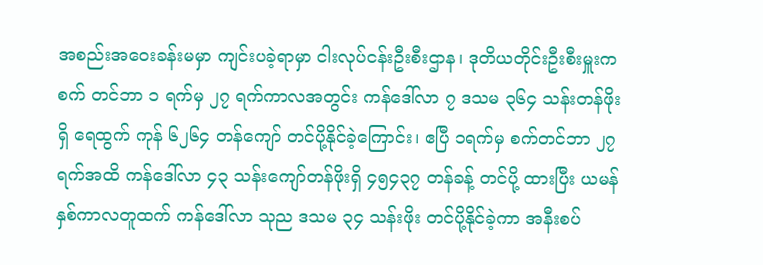အစည်းအဝေးခန်းမမှာ ကျင်းပခဲ့ရာမှာ ငါးလုပ်ငန်းဦးစီးဌာန၊ ဒုတိယတိုင်းဦးစီးမှူးက စက် တင်ဘာ ၁ ရက်မှ ၂၇ ရက်ကာလအတွင်း ကန်ဒေါ်လာ ၇ ဒသမ ၃၆၄ သန်းတန်ဖိုးရှိ ရေထွက် ကုန် ၆၂၆၄ တန်ကျော် တင်ပို့နိုင်ခဲ့ကြောင်း၊ ဧပြီ ၁ရက်မှ စက်တင်ဘာ ၂၇ ရက်အထိ ကန်ဒေါ်လာ ၄၃ သန်းကျော်တန်ဖိုးရှိ ၄၅၄၃၇ တန်ခန့် တင်ပို့ ထားပြီး ယမန်နှစ်ကာလတူထက် ကန်ဒေါ်လာ သုည ဒသမ ၃၄ သန်းဖိုး တင်ပို့နိုင်ခဲ့ကာ အနီးစပ်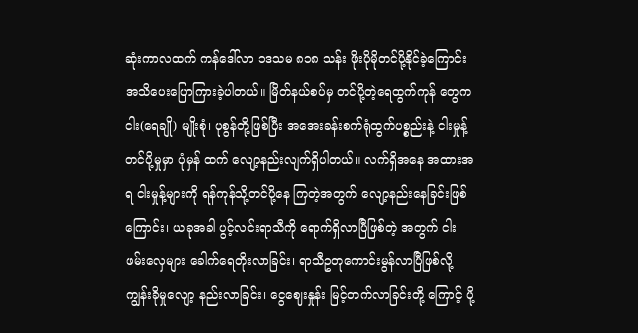ဆုံးကာလထက် ကန်ဒေါ်လာ ၁ဒသမ ၈၁၈ သန်း ဖိုးပိုမိုတင်ပို့နိုင်ခဲ့ကြောင်း အသိပေးပြောကြားခဲ့ပါတယ်။ မြိတ်နယ်စပ်မှ တင်ပို့တဲ့ရေထွက်ကုန် တွေက ငါး(ရေချို) မျိုးစုံ၊ ပုစွန်တို့ဖြစ်ပြီး အအေးခန်းစက်ရုံထွက်ပစ္စည်းနဲ့ ငါးမှုန့်တင်ပို့မှုမှာ ပုံမှန် ထက် လျော့နည်းလျက်ရှိပါတယ်။ လက်ရှိအနေ အထားအရ ငါးမှုန့်များကို ရန်ကုန်သို့တင်ပို့နေ ကြတဲ့အတွက် လျော့နည်းနေခြင်းဖြစ်ကြောင်း၊ ယခုအခါ ပွင့်လင်းရာသီကို ရောက်ရှိလာပြီဖြစ်တဲ့ အတွက် ငါးဖမ်းလှေများ ခေါက်ရေတိုးလာခြင်း၊ ရာသီဥတုကောင်းမွန်လာပြီဖြစ်လို့ ကျွန်းခိုမှုလျော့ နည်းလာခြင်း၊ ငွေဈေးနှုန်း မြင့်တက်လာခြင်းတို့ ကြောင့် ပို့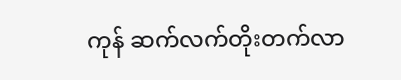ကုန် ဆက်လက်တိုးတက်လာ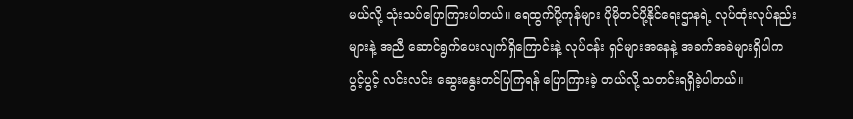မယ်လို့ သုံးသပ်ပြောကြားပါတယ်။ ရေထွက်ပို့ကုန်များ ပိုမိုတင်ပို့နိုင်ရေးဌာနရဲ့ လုပ်ထုံးလုပ်နည်းများနဲ့ အညီ ဆောင်ရွက်ပေးလျက်ရှိကြောင်းနဲ့ လုပ်ငန်း ရှင်များအနေနဲ့ အခက်အခဲများရှိပါက ပွင့်ပွင့် လင်းလင်း ဆွေးနွေးတင်ပြကြရန် ပြောကြားခဲ့ တယ်လို့ သတင်းရရှိခဲ့ပါတယ်။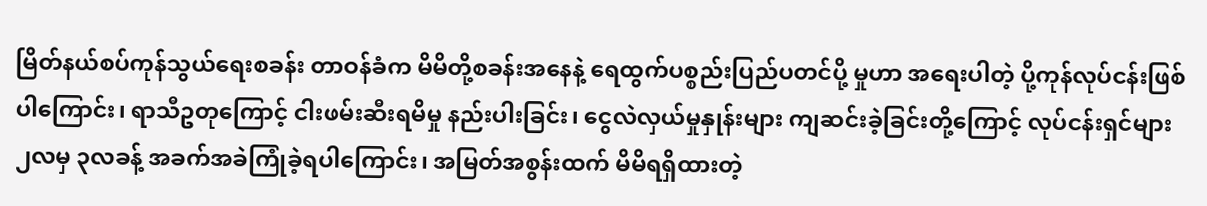မြိတ်နယ်စပ်ကုန်သွယ်ရေးစခန်း တာဝန်ခံက မိမိတို့စခန်းအနေနဲ့ ရေထွက်ပစ္စည်းပြည်ပတင်ပို့ မှုဟာ အရေးပါတဲ့ ပို့ကုန်လုပ်ငန်းဖြစ်ပါကြောင်း၊ ရာသီဥတုကြောင့် ငါးဖမ်းဆီးရမိမှု နည်းပါးခြင်း၊ ငွေလဲလှယ်မှုနှုန်းများ ကျဆင်းခဲ့ခြင်းတို့ကြောင့် လုပ်ငန်းရှင်များ ၂လမှ ၃လခန့် အခက်အခဲကြုံခဲ့ရပါကြောင်း၊ အမြတ်အစွန်းထက် မိမိရရှိထားတဲ့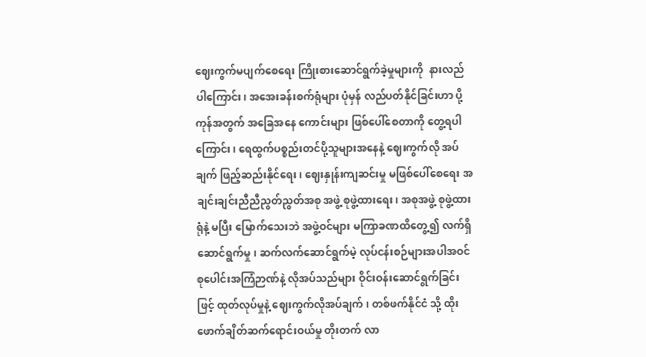ဈေးကွက်မပျက်စေရေး ကြိုးစားဆောင်ရွက်ခဲ့မှုများကို  နားလည်ပါကြောင်း၊ အအေးခန်းစက်ရုံများ ပုံမှန် လည်ပတ်နိုင်ခြင်းဟာ ပို့ကုန်အတွက် အခြေအနေ ကောင်းများ ဖြစ်ပေါ်စေတာကို တွေ့ရပါကြောင်း၊ ရေထွက်ပစ္စည်းတင်ပို့သူများအနေနဲ့ ဈေးကွက်လို အပ်ချက် ဖြည့်ဆည်းနိုင်ရေး၊ ဈေးနှုန်းကျဆင်းမှု မဖြစ်ပေါ်စေရေး အချင်းချင်းညီညီညွတ်ညွတ်အစု အဖွဲ့ စုဖွဲ့ထားရေး၊ အစုအဖွဲ့ စုဖွဲ့ထားရုံနဲ့ မပြီး မြောက်သေးဘဲ အဖွဲ့ဝင်များ မကြာခဏထိတွေ့၍ လက်ရှိဆောင်ရွက်မှု၊ ဆက်လက်ဆောင်ရွက်မဲ့ လုပ်ငန်းစဉ်များအပါအဝင် စုပေါင်းအကြံဉာဏ်နဲ့ လိုအပ်သည်များ ဝိုင်းဝန်းဆောင်ရွက်ခြင်းဖြင့် ထုတ်လုပ်မှုနဲ့ ဈေးကွက်လိုအပ်ချက်၊ တစ်ဖက်နိုင်ငံ သို့ ထိုးဖောက်ချိတ်ဆက်ရောင်းဝယ်မှု တိုးတက် လာ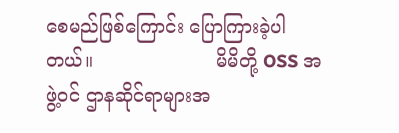စေမည်ဖြစ်ကြောင်း ပြောကြားခဲ့ပါတယ်။                     မိမိတို့ OSS အဖွဲ့ဝင် ဌာနဆိုင်ရာများအ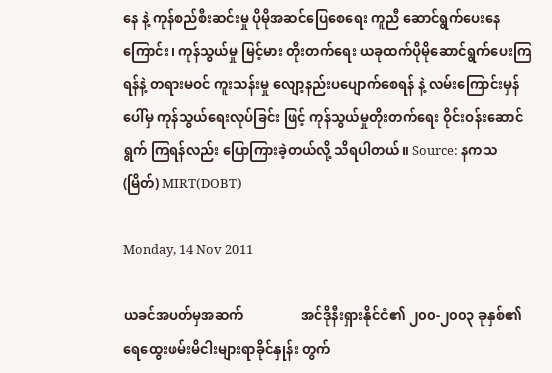နေ နဲ့ ကုန်စည်စီးဆင်းမှု ပိုမိုအဆင်ပြေစေရေး ကူညီ ဆောင်ရွက်ပေးနေကြောင်း၊ ကုန်သွယ်မှု မြင့်မား တိုးတက်ရေး ယခုထက်ပိုမိုဆောင်ရွက်ပေးကြရန်နဲ့ တရားမဝင် ကူးသန်းမှု လျော့နည်းပပျောက်စေရန် နဲ့ လမ်းကြောင်းမှန်ပေါ်မှ ကုန်သွယ်ရေးလုပ်ခြင်း ဖြင့် ကုန်သွယ်မှုတိုးတက်ရေး ဝိုင်းဝန်းဆောင်ရွက် ကြရန်လည်း ပြောကြားခဲ့တယ်လို့ သိရပါတယ်။ Source: နကသ(မြိတ်) MIRT(DOBT)

Monday, 14 Nov 2011

ယခင်အပတ်မှအဆက်                 အင်ဒိုနီးရှားနိုင်ငံ၏ ၂၀၀-၂၀၀၃ ခုနှစ်၏ရေထွေးဖမ်းမိငါးများရာခိုင်နှုန်း တွက်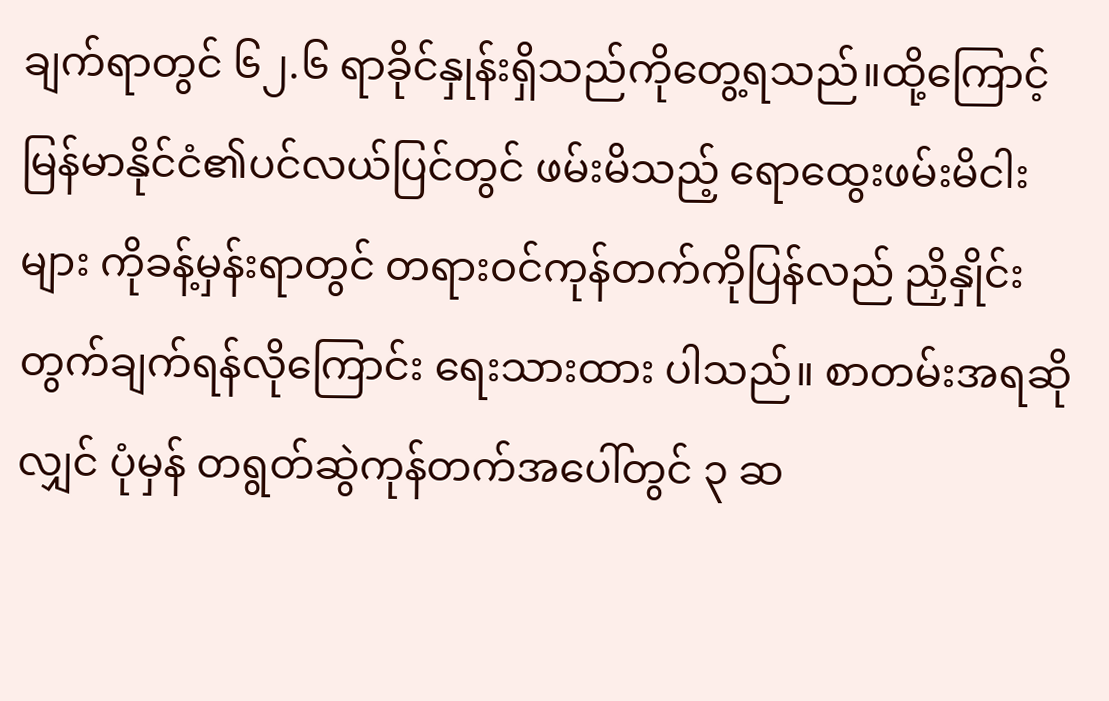ချက်ရာတွင် ၆၂.၆ ရာခိုင်နှုန်းရှိသည်ကိုတွေ့ရသည်။ထို့ကြောင့် မြန်မာနိုင်ငံ၏ပင်လယ်ပြင်တွင် ဖမ်းမိသည့် ရောထွေးဖမ်းမိငါးများ ကိုခန့်မှန်းရာတွင် တရားဝင်ကုန်တက်ကိုပြန်လည် ညှိနှိုင်း တွက်ချက်ရန်လိုကြောင်း ရေးသားထား ပါသည်။ စာတမ်းအရဆိုလျှင် ပုံမှန် တရွတ်ဆွဲကုန်တက်အပေါ်တွင် ၃ ဆ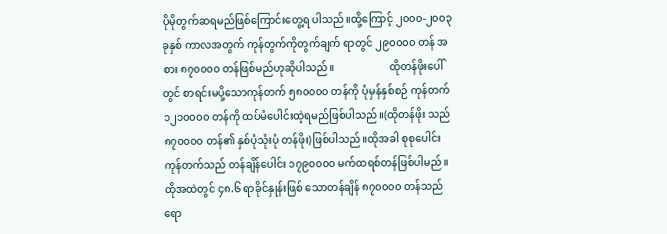ပိုမိုတွက်ဆရမည်ဖြစ်ကြောင်းတွေ့ရ ပါသည်။ထို့ကြောင့် ၂၀၀၀-၂၀၀၃ခုနှစ် ကာလအတွက် ကုန်တွက်ကိုတွက်ချက် ရာတွင် ၂၉၀၀၀၀ တန် အစား ၈၇၀၀၀၀ တန်ဖြစ်မည်ဟုဆိုပါသည်။                     ထိုတန်ဖိုးပေါ်တွင် စာရင်းမပို့သောကုန်တက် ၅၈၀၀၀၀ တန်ကို ပုံမှန်နှစ်စဉ် ကုန်တက် ၁၂၁၀၀၀၀ တန်ကို ထပ်မံပေါင်းထဲ့ရမည်ဖြစ်ပါသည်။(ထိုတန်ဖိုး သည် ၈၇၀၀၀၀ တန်၏ နှစ်ပုံသုံးပုံ တန်ဖိုး)ဖြစ်ပါသည်။ထိုအခါ စုစုပေါင်းကုန်တက်သည် တန်ချိန်ပေါင်း ၁၇၉၀၀၀၀ မက်ထရစ်တန်ဖြစ်ပါမည်။ ထိုအထဲတွင် ၄၈.၆ ရာခိုင်နှုန်းဖြစ် သောတန်ချိန် ၈၇၀၀၀၀ တန်သည် ရော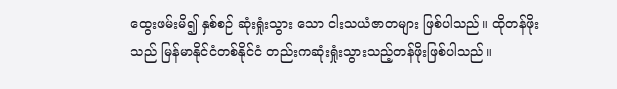ထွေးဖမ်းမိ၍ နှစ်စဉ် ဆုံးရှုံးသွား သော ငါးသယံဇာတများ ဖြစ်ပါသည်။ ထိုတန်ဖိုး သည် မြန်မာနိုင်ငံတစ်နိုင်ငံ တည်းကဆုံးရှုံးသွားသည့်တန်ဖိုးဖြစ်ပါသည်။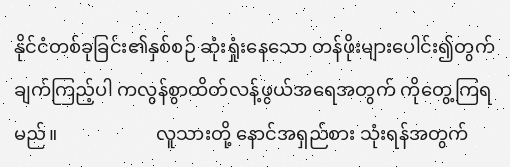နိုင်ငံတစ်ခုခြင်း၏နှစ်စဉ် ဆုံးရှုံးနေသော တန်ဖိုးများပေါင်း၍တွက်ချက်ကြည့်ပါ ကလွန်စွာထိတ်လန့်ဖွယ်အရေအတွက် ကိုတွေ့ကြရမည်။                     လူသားတို့ နောင်အရှည်စား သုံးရန်အတွက်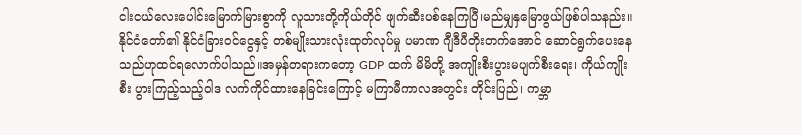ငါးငယ်လေးပေါင်းမြောက်မြားစွာကို လူသားတို့ကိုယ်တိုင် ဖျက်ဆီးပစ်နေကြပြီ၊မည်မျှနှမြောဖွယ်ဖြစ်ပါသနည်း။              နိုင်ငံတော်၏ နိုင်ငံခြားဝင်ငွေနှင့် တစ်မျိုးသားလုံးထုတ်လုပ်မှု ပမာဏ ဂျီဒီပီတိုးတက်အောင် ဆောင်ရွက်ပေးနေ  သည်ဟုထင်ရလောက်ပါသည်။အမှန်တရားကတော့ GDP ထက် မိမိတို့ အကျိုးစီးပွားမပျက်စီးရေး၊ ကိုယ်ကျိုးစီး ပွားကြည့်သည့်ဝါဒ လက်ကိုင်ထားနေခြင်းကြောင့် မကြာမီကာလအတွင်း တိုင်းပြည်၊ ကမ္ဘာ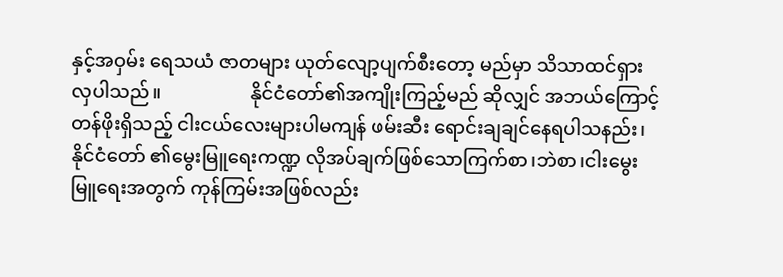နှင့်အဝှမ်း ရေသယံ ဇာတများ ယုတ်လျော့ပျက်စီးတော့ မည်မှာ သိသာထင်ရှားလှပါသည်။                   နိုင်ငံတော်၏အကျိုးကြည့်မည် ဆိုလျှင် အဘယ်ကြောင့် တန်ဖိုးရှိသည့် ငါးငယ်လေးများပါမကျန် ဖမ်းဆီး ရောင်းချချင်နေရပါသနည်း၊နိုင်ငံတော် ၏မွေးမြူရေးကဏ္ဍ လိုအပ်ချက်ဖြစ်သောကြက်စာ၊ဘဲစာ၊ငါးမွေးမြူရေးအတွက် ကုန်ကြမ်းအဖြစ်လည်း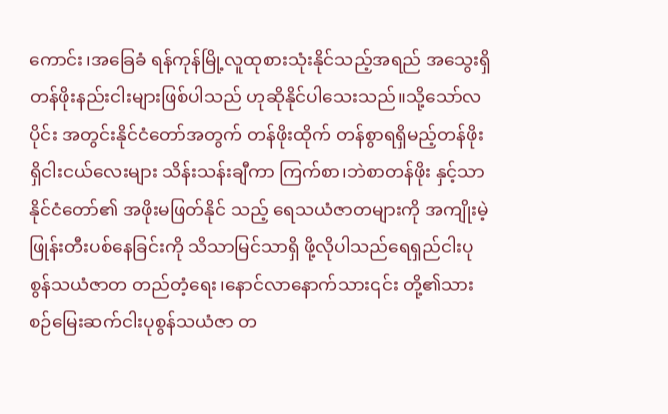ကောင်း၊အခြေခံ ရန်ကုန်မြို့လူထုစားသုံးနိုင်သည့်အရည် အသွေးရှိတန်ဖိုးနည်းငါးများဖြစ်ပါသည် ဟုဆိုနိုင်ပါသေးသည်။သို့သော်လပိုင်း အတွင်းနိုင်ငံတော်အတွက် တန်ဖိုးထိုက် တန်စွာရရှိမည့်တန်ဖိုးရှိငါးငယ်လေးများ သိန်းသန်းချီကာ ကြက်စာ၊ဘဲစာတန်ဖိုး နှင့်သာ နိုင်ငံတော်၏ အဖိုးမဖြတ်နိုင် သည့် ရေသယံဇာတများကို အကျိုးမဲ့ ဖြုန်းတီးပစ်နေခြင်းကို သိသာမြင်သာရှိ ဖို့လိုပါသည်ရေရှည်ငါးပုစွန်သယံဇာတ တည်တံ့ရေး၊နောင်လာနောက်သား၎င်း တို့၏သားစဉ်မြေးဆက်ငါးပုစွန်သယံဇာ တ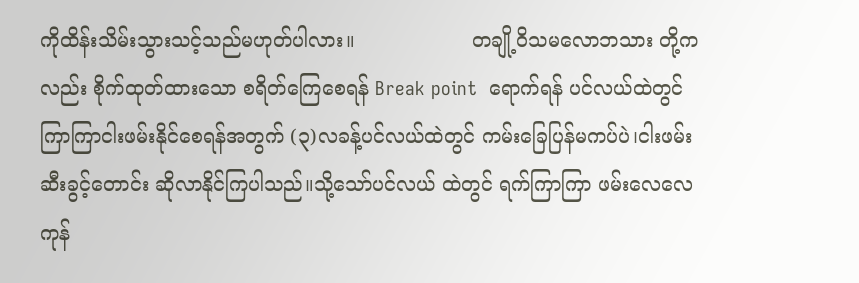ကိုထိန်းသိမ်းသွားသင့်သည်မဟုတ်ပါလား။                   တချို့ဝိသမလောဘသား တို့က လည်း စိုက်ထုတ်ထားသော စရိတ်ကြေစေရန် Break point  ရောက်ရန် ပင်လယ်ထဲတွင် ကြာကြာငါးဖမ်းနိုင်စေရန်အတွက် (၃)လခန့်ပင်လယ်ထဲတွင် ကမ်းခြေပြန်မကပ်ပဲ၊ငါးဖမ်းဆီးခွင့်တောင်း ဆိုလာနိုင်ကြပါသည်။သို့သော်ပင်လယ် ထဲတွင် ရက်ကြာကြာ ဖမ်းလေလေ ကုန်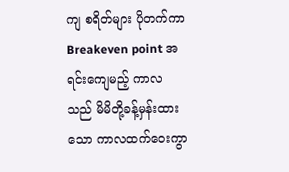ကျ စရိတ်များ ပိုတက်ကာ Breakeven point အရင်းကျေမည့် ကာလသည် မိမိတို့ခန့်မှန်းထားသော ကာလထက်ဝေးကွာ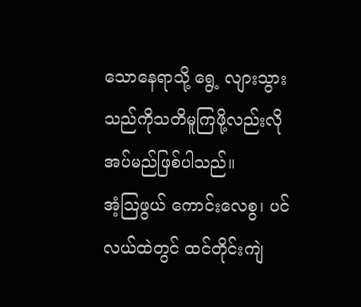သောနေရာသို့ ရွေ့ လျားသွားသည်ကိုသတိမူကြဖို့လည်းလို အပ်မည်ဖြစ်ပါသည်။                  အံ့သြဖွယ် ကောင်းလေစွ၊ ပင်လယ်ထဲတွင် ထင်တိုင်းကျဲ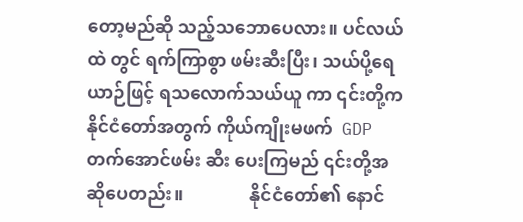တော့မည်ဆို သည့်သဘောပေလား။ ပင်လယ်ထဲ တွင် ရက်ကြာစွာ ဖမ်းဆီးပြီး၊ သယ်ပို့ရေယာဉ်ဖြင့် ရသလောက်သယ်ယူ ကာ ၎င်းတို့က နိုင်ငံတော်အတွက် ကိုယ်ကျိုးမဖက်  GDP တက်အောင်ဖမ်း ဆီး ပေးကြမည် ၎င်းတို့အဆိုပေတည်း။               နိုင်ငံတော်၏ နောင်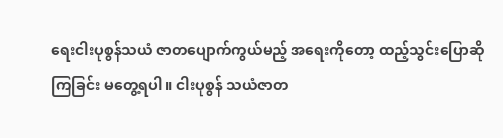ရေးငါးပုစွန်သယံ ဇာတပျောက်ကွယ်မည့် အရေးကိုတော့ ထည့်သွင်းပြောဆိုကြခြင်း မတွေ့ရပါ။ ငါးပုစွန် သယံဇာတ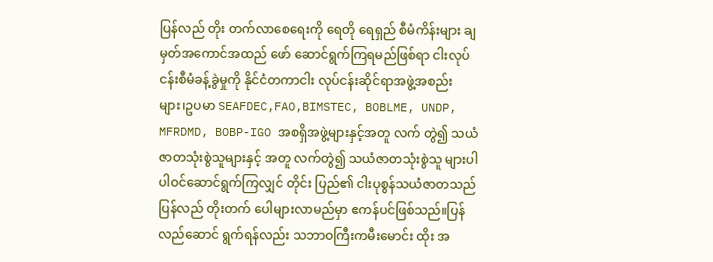ပြန်လည် တိုး တက်လာစေရေးကို ရေတို ရေရှည် စီမံကိန်းများ ချမှတ်အကောင်အထည် ဖော် ဆောင်ရွက်ကြရမည်ဖြစ်ရာ ငါးလုပ်ငန်းစီမံခန့်ခွဲမှုကို နိုင်ငံတကာငါး လုပ်ငန်းဆိုင်ရာအဖွဲ့အစည်းများ၊ဥပမာ SEAFDEC,FAO,BIMSTEC, BOBLME, UNDP, MFRDMD, BOBP-IGO အစရှိအဖွဲ့များနှင့်အတူ လက် တွဲ၍ သယံဇာတသုံးစွဲသူများနှင့် အတူ လက်တွဲ၍ သယံဇာတသုံးစွဲသူ များပါ ပါဝင်ဆောင်ရွက်ကြလျှင် တိုင်း ပြည်၏ ငါးပုစွန်သယံဇာတသည် ပြန်လည် တိုးတက် ပေါများလာမည်မှာ ဧကန်ပင်ဖြစ်သည်။ပြန်လည်ဆောင် ရွက်ရန်လည်း သဘာဝကြီးကမီးမောင်း ထိုး အ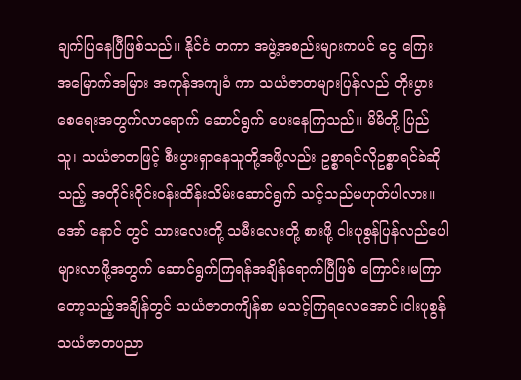ချက်ပြနေပြီဖြစ်သည်။ နိုင်ငံ တကာ အဖွဲ့အစည်းများကပင် ငွေ ကြေး အမြောက်အမြား အကုန်အကျခံ ကာ သယံဇာတများပြန်လည် တိုးပွား စေရေးအတွက်လာရောက် ဆောင်ရွက် ပေးနေကြသည်။ မိမိတို့ ပြည်သူ၊ သယံဇာတဖြင့် စီးပွားရှာနေသူတို့အဖို့လည်း ဥစ္စာရင်လိုဥစ္စာရင်ခဲဆိုသည့် အတိုင်းဝိုင်းဝန်းထိန်းသိမ်းဆောင်ရွက် သင့်သည်မဟုတ်ပါလား။အော် နောင် တွင် သားလေးတို့ သမီးလေးတို့ စားဖို့ ငါးပုစွန်ပြန်လည်ပေါများလာဖို့အတွက် ဆောင်ရွက်ကြရန်အချိန်ရောက်ပြီဖြစ် ကြောင်း၊မကြာတော့သည့်အချိန်တွင် သယံဇာတကျိန်စာ မသင့်ကြရလေအောင်၊ငါးပုစွန်သယံဇာတပညာ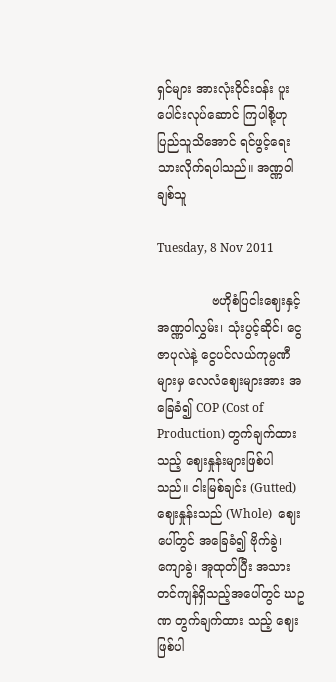ရှင်များ အားလုံးဝိုင်းဝန်း ပူးပေါင်းလုပ်ဆောင် ကြပါစို့ဟု ပြည်သူသိအောင် ရင်ဖွင့်ရေး သားလိုက်ရပါသည်။ အဏ္ဏဝါချစ်သူ

Tuesday, 8 Nov 2011

              ဗဟိုစံပြငါးဈေးနှင့် အဏ္ဏဝါလွှမ်း၊ သုံးပွင့်ဆိုင်၊ ငွေဇာပုလဲနဲ့ ငွေပင်လယ်ကုမ္ပဏီများမှ လေလံဈေးများအား အခြေခံ၍ COP (Cost of Production) တွက်ချက်ထားသည့် ဈေးနှုန်းများဖြစ်ပါသည်။ ငါးမြစ်ချင်း (Gutted) ဈေးနှုန်းသည် (Whole)  ဈေးပေါ်တွင် အခြေခံ၍ ဗိုက်ခွဲ၊ ကျောခွဲ၊ အူထုတ်ပြီး အသားတင်ကျန်ရှိသည့်အပေါ်တွင် ဃဥဏ တွက်ချက်ထား သည့် ဈေးဖြစ်ပါ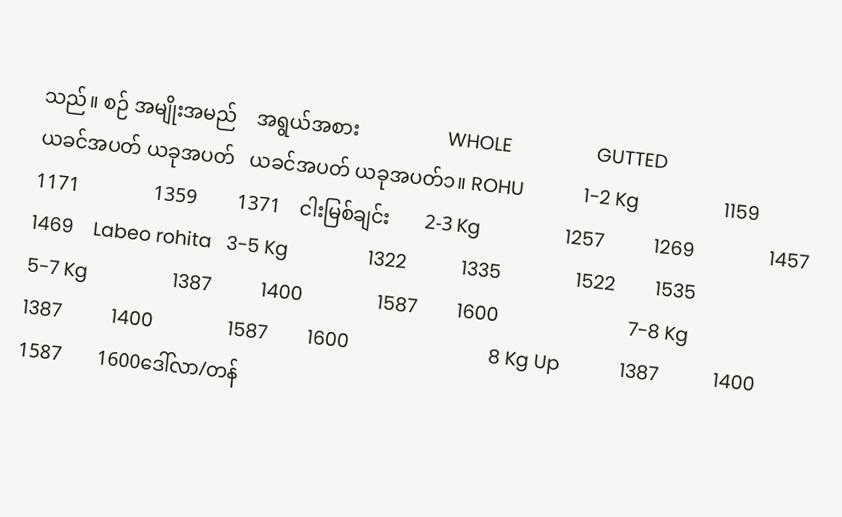သည်။ စဉ် အမျိုးအမည်    အရွယ်အစား                  WHOLE                 GUTTED                                                                                                           ယခင်အပတ် ယခုအပတ်   ယခင်အပတ် ယခုအပတ်၁။ ROHU            1-2 Kg                 1159          1171               1359        1371    ငါးမြစ်ချင်း       2-3 Kg                 1257          1269               1457        1469    Labeo rohita   3-5 Kg                1322           1335               1522        1535                          5-7 Kg                 1387          1400               1587        1600                          7-8 Kg                 1387          1400               1587        1600                            8 Kg Up            1387           1400                1587       1600ဒေါ်လာ/တန်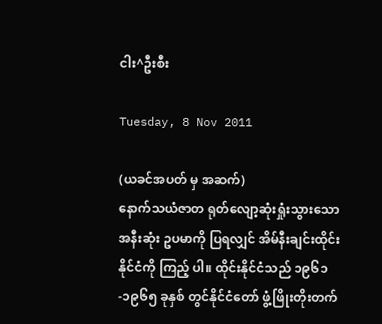ငါး^ဦးစီး

Tuesday, 8 Nov 2011

(ယခင်အပတ် မှ အဆက်)                                           နောက်သယံဇာတ ရုတ်လျော့ဆုံးရှုံးသွားသော အနီးဆုံး ဥပမာကို ပြရလျှင် အိမ်နီးချင်းထိုင်းနိုင်ငံကို ကြည့် ပါ။ ထိုင်းနိုင်ငံသည် ၁၉၆၁-၁၉၆၅ ခုနှစ် တွင်နိုင်ငံတော် ဖွံ့ဖြိုးတိုးတက်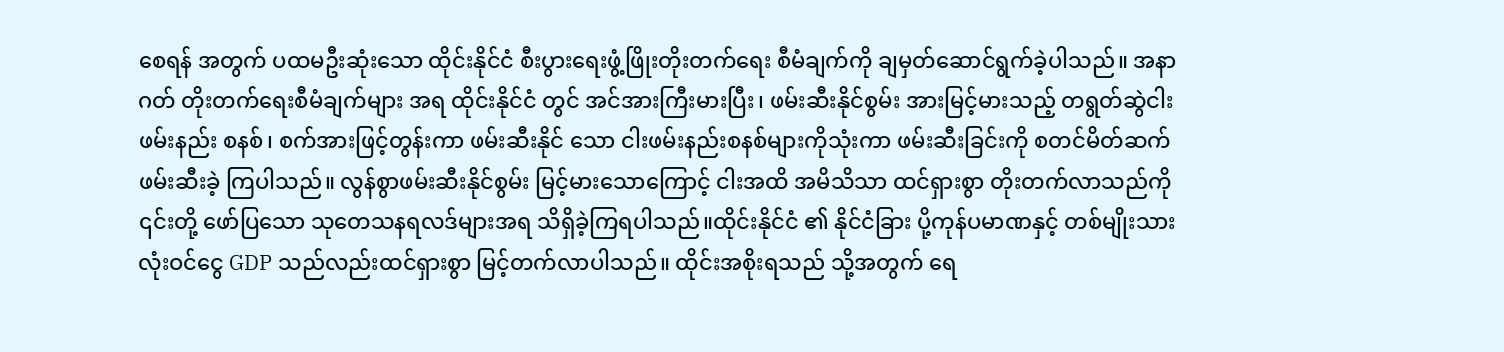စေရန် အတွက် ပထမဦးဆုံးသော ထိုင်းနိုင်ငံ စီးပွားရေးဖွံ့ဖြိုးတိုးတက်ရေး စီမံချက်ကို ချမှတ်ဆောင်ရွက်ခဲ့ပါသည်။ အနာဂတ် တိုးတက်ရေးစီမံချက်များ အရ ထိုင်းနိုင်ငံ တွင် အင်အားကြီးမားပြီး၊ ဖမ်းဆီးနိုင်စွမ်း အားမြင့်မားသည့် တရွတ်ဆွဲငါးဖမ်းနည်း စနစ်၊ စက်အားဖြင့်တွန်းကာ ဖမ်းဆီးနိုင် သော ငါးဖမ်းနည်းစနစ်များကိုသုံးကာ ဖမ်းဆီးခြင်းကို စတင်မိတ်ဆက်ဖမ်းဆီးခဲ့ ကြပါသည်။ လွန်စွာဖမ်းဆီးနိုင်စွမ်း မြင့်မားသောကြောင့် ငါးအထိ အမိသိသာ ထင်ရှားစွာ တိုးတက်လာသည်ကို ၎င်းတို့ ဖော်ပြသော သုတေသနရလဒ်များအရ သိရှိခဲ့ကြရပါသည်။ထိုင်းနိုင်ငံ ၏ နိုင်ငံခြား ပို့ကုန်ပမာဏနှင့် တစ်မျိုးသားလုံးဝင်ငွေ GDP သည်လည်းထင်ရှားစွာ မြင့်တက်လာပါသည်။ ထိုင်းအစိုးရသည် သို့အတွက် ရေ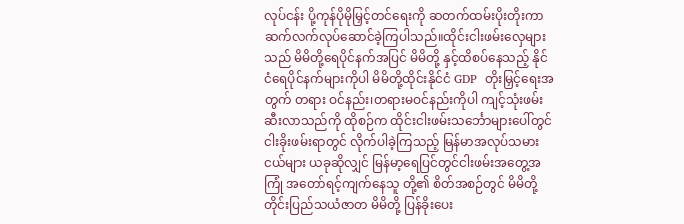လုပ်ငန်း ပို့ကုန်ပိုမိုမြှင့်တင်ရေးကို ဆတက်ထမ်းပိုးတိုးကာ ဆက်လက်လုပ်ဆောင်ခဲ့ကြပါသည်။ထိုင်းငါးဖမ်းလှေများသည် မိမိတို့ရေပိုင်နက်အပြင် မိမိတို့ နှင့်ထိစပ်နေသည့် နိုင်ငံရေပိုင်နက်များကိုပါ မိမိတို့ထိုင်းနိုင်ငံ GDP  တိုးမြှင့်ရေးအတွက် တရား ဝင်နည်း၊တရားမဝင်နည်းကိုပါ ကျင့်သုံးဖမ်းဆီးလာသည်ကို ထိုစဉ်က ထိုင်းငါးဖမ်းသင်္ဘောများပေါ်တွင် ငါးခိုးဖမ်းရာတွင် လိုက်ပါခဲ့ကြသည့် မြန်မာအလုပ်သမားငယ်များ ယခုဆိုလျှင် မြန်မာ့ရေပြင်တွင်ငါးဖမ်းအတွေ့အကြုံ အတော်ရင့်ကျက်နေသူ တို့၏ စိတ်အစဉ်တွင် မိမိတို့တိုင်းပြည်သယံဇာတ မိမိတို့ ပြန်ခိုးပေး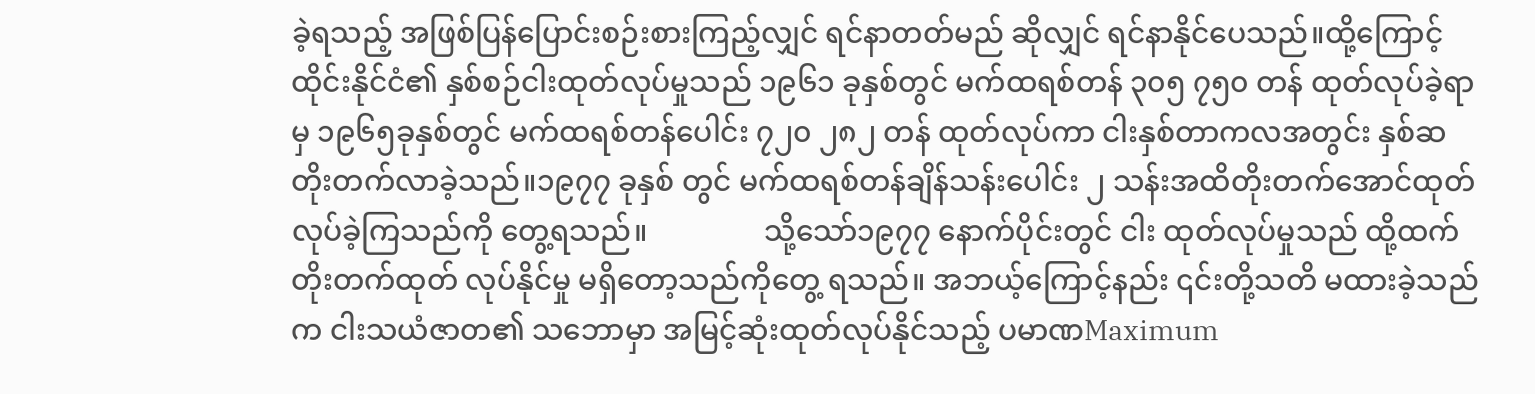ခဲ့ရသည့် အဖြစ်ပြန်ပြောင်းစဉ်းစားကြည့်လျှင် ရင်နာတတ်မည် ဆိုလျှင် ရင်နာနိုင်ပေသည်။ထို့ကြောင့် ထိုင်းနိုင်ငံ၏ နှစ်စဉ်ငါးထုတ်လုပ်မှုသည် ၁၉၆၁ ခုနှစ်တွင် မက်ထရစ်တန် ၃၀၅ ၇၅၀ တန် ထုတ်လုပ်ခဲ့ရာမှ ၁၉၆၅ခုနှစ်တွင် မက်ထရစ်တန်ပေါင်း ၇၂၀ ၂၈၂ တန် ထုတ်လုပ်ကာ ငါးနှစ်တာကလအတွင်း နှစ်ဆ တိုးတက်လာခဲ့သည်။၁၉၇၇ ခုနှစ် တွင် မက်ထရစ်တန်ချိန်သန်းပေါင်း ၂ သန်းအထိတိုးတက်အောင်ထုတ်လုပ်ခဲ့ကြသည်ကို တွေ့ရသည်။                သို့သော်၁၉၇၇ နောက်ပိုင်းတွင် ငါး ထုတ်လုပ်မှုသည် ထို့ထက်တိုးတက်ထုတ် လုပ်နိုင်မှု မရှိတော့သည်ကိုတွေ့ ရသည်။ အဘယ့်ကြောင့်နည်း ၎င်းတို့သတိ မထားခဲ့သည်က ငါးသယံဇာတ၏ သဘောမှာ အမြင့်ဆုံးထုတ်လုပ်နိုင်သည့် ပမာဏMaximum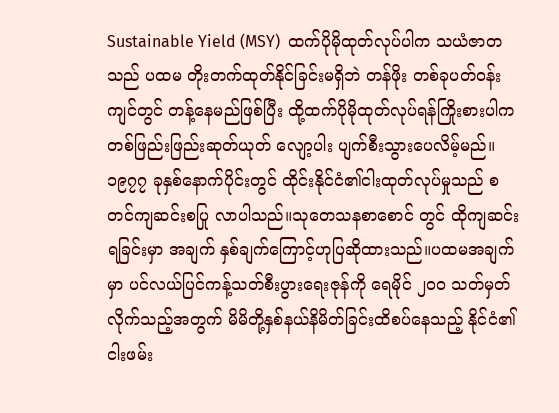Sustainable Yield (MSY)  ထက်ပိုမိုထုတ်လုပ်ပါက သယံဇာတသည် ပထမ တိုးတက်ထုတ်နိုင်ခြင်းမရှိဘဲ တန်ဖိုး တစ်ခုပတ်ဝန်းကျင်တွင် တန့်နေမည်ဖြစ်ပြီး ထို့ထက်ပိုမိုထုတ်လုပ်ရန်ကြိုးစားပါက တစ်ဖြည်းဖြည်းဆုတ်ယုတ် လျော့ပါး ပျက်စီးသွားပေလိမ့်မည်။                   ၁၉၇၇ ခုနှစ်နောက်ပိုင်းတွင် ထိုင်းနိုင်ငံ၏ငါးထုတ်လုပ်မှုသည် စတင်ကျဆင်းစပြု လာပါသည်။သုတေသနစာစောင် တွင် ထိုကျဆင်းရခြင်းမှာ အချက် နှစ်ချက်ကြောင့်ဟုပြဆိုထားသည်။ပထမအချက်မှာ ပင်လယ်ပြင်ကန့်သတ်စီးပွားရေးဇုန်ကို ရေမိုင် ၂၀၀ သတ်မှတ်လိုက်သည့်အတွက် မိမိတို့နှစ်နယ်နိမိတ်ခြင်းထိစပ်နေသည့် နိုင်ငံ၏ငါးဖမ်း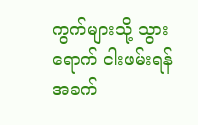ကွက်များသို့ သွားရောက် ငါးဖမ်းရန် အခက်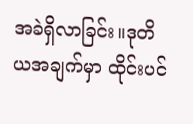အခဲရှိလာခြင်း။ဒုတိယအချက်မှာ ထိုင်းပင်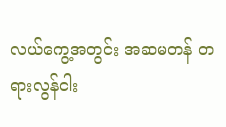လယ်ကွေ့အတွင်း အဆမတန် တရားလွန်ငါး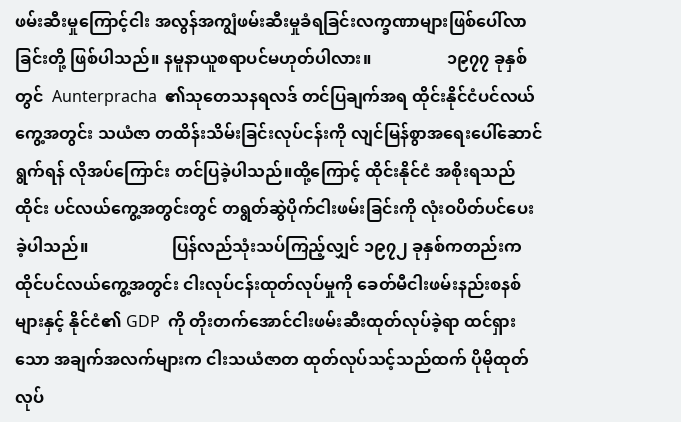ဖမ်းဆီးမှုကြောင့်ငါး အလွန်အကျွံဖမ်းဆီးမှုခံရခြင်းလက္ခဏာများဖြစ်ပေါ်လာခြင်းတို့ ဖြစ်ပါသည်။ နမူနာယူစရာပင်မဟုတ်ပါလား။                  ၁၉၇၇ ခုနှစ်တွင်  Aunterpracha  ၏သုတေသနရလဒ် တင်ပြချက်အရ ထိုင်းနိုင်ငံပင်လယ်ကွေ့အတွင်း သယံဇာ တထိန်းသိမ်းခြင်းလုပ်ငန်းကို လျင်မြန်စွာအရေးပေါ်ဆောင်ရွက်ရန် လိုအပ်ကြောင်း တင်ပြခဲ့ပါသည်။ထို့ကြောင့် ထိုင်းနိုင်ငံ အစိုးရသည် ထိုင်း ပင်လယ်ကွေ့အတွင်းတွင် တရွတ်ဆွဲပိုက်ငါးဖမ်းခြင်းကို လုံးဝပိတ်ပင်ပေးခဲ့ပါသည်။                    ပြန်လည်သုံးသပ်ကြည့်လျှင် ၁၉၇၂ ခုနှစ်ကတည်းက ထိုင်ပင်လယ်ကွေ့အတွင်း ငါးလုပ်ငန်းထုတ်လုပ်မှုကို ခေတ်မီငါးဖမ်းနည်းစနစ်များနှင့် နိုင်ငံ၏ GDP  ကို တိုးတက်အောင်ငါးဖမ်းဆီးထုတ်လုပ်ခဲ့ရာ ထင်ရှားသော အချက်အလက်များက ငါးသယံဇာတ ထုတ်လုပ်သင့်သည်ထက် ပိုမိုထုတ်လုပ်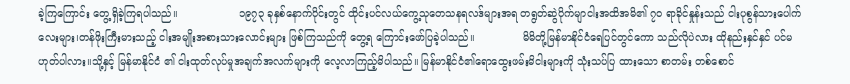ခဲ့ကြကြောင်း တွေ့ရှိခဲ့ကြရပါသည်။                   ၁၉၇၃ ခုနှစ်နောက်ပိုင်းတွင် ထိုင်းပင်လယ်ကွေ့သုတေသနရလဒ်များအရ တရွတ်ဆွဲပိုက်မျာငါးအထိအမိ၏ ၇၀ ရာခိုင်နှုန်းသည် ငါးပုစွန်သားပေါက်လေးများ၊တန်ဖိုးကြီးမားသည့် ငါးအမျိုးအစားသားလောင်းများ ဖြစ်ကြသည်ကို တွေ့ရ ကြောင်းဖော်ပြခဲ့ပါသည်။               မိမိတို့မြန်မာနိုင်ငံရေပြင်တွင်ကော သည်လိုပဲလား ထိုနည်းနှင်နှင် ပင်မဟုတ်ပါလား။သို့နှင့် မြန်မာနိုင်ငံ ၏ ငါးထုတ်လုပ်မှုအချက်အလက်များကို လေ့လာကြည့်မိပါသည်။ မြန်မာနိုင်ငံ၏ရောထွေးဖမ်းမိငါးများကို သုံးသပ်ပြ ထားသော စာတမ်း တစ်စောင်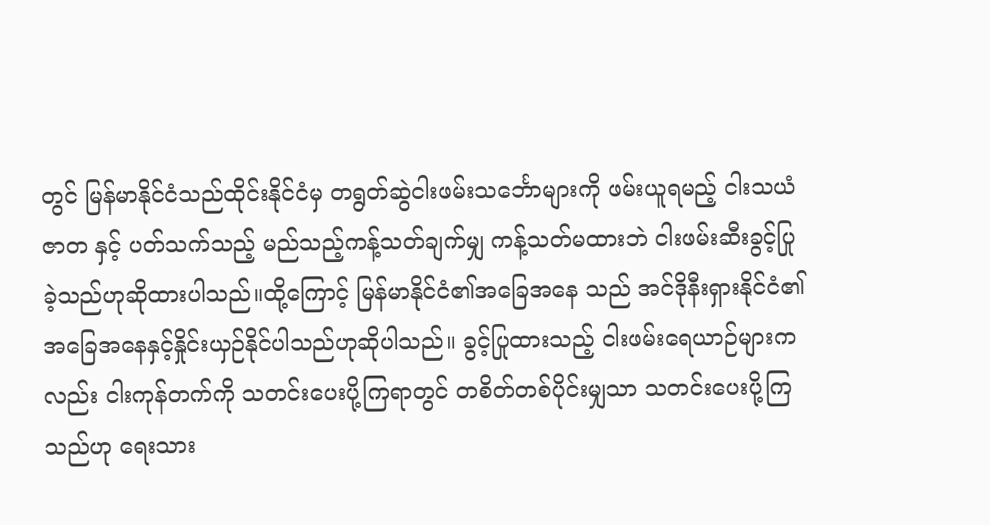တွင် မြန်မာနိုင်ငံသည်ထိုင်းနိုင်ငံမှ တရွတ်ဆွဲငါးဖမ်းသင်္ဘောများကို ဖမ်းယူရမည့် ငါးသယံဇာတ နှင့် ပတ်သက်သည့် မည်သည့်ကန့်သတ်ချက်မျှ ကန့်သတ်မထားဘဲ ငါးဖမ်းဆီးခွင့်ပြုခဲ့သည်ဟုဆိုထားပါသည်။ထို့ကြောင့် မြန်မာနိုင်ငံ၏အခြေအနေ သည် အင်ဒိုနီးရှားနိုင်ငံ၏အခြေအနေနှင့်နှိုင်းယှဉ်နိုင်ပါသည်ဟုဆိုပါသည်။ ခွင့်ပြုထားသည့် ငါးဖမ်းရေယာဉ်များကလည်း ငါးကုန်တက်ကို သတင်းပေးပို့ကြရာတွင် တစိတ်တစ်ပိုင်းမျှသာ သတင်းပေးပို့ကြသည်ဟု ရေးသား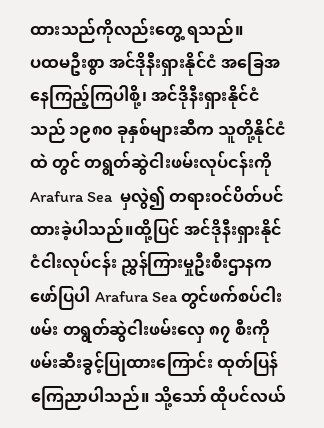ထားသည်ကိုလည်းတွေ့ ရသည်။              ပထမဦးစွာ အင်ဒိုနီးရှားနိုင်ငံ အခြေအနေကြည့်ကြပါစို့၊ အင်ဒိုနီးရှားနိုင်ငံသည် ၁၉၈၀ ခုနှစ်များဆီက သူတို့နိုင်ငံထဲ တွင် တရွတ်ဆွဲငါးဖမ်းလုပ်ငန်းကို Arafura Sea  မှလွဲ၍ တရားဝင်ပိတ်ပင်ထားခဲ့ပါသည်။ထို့ပြင် အင်ဒိုနီးရှားနိုင်ငံငါးလုပ်ငန်း ညွှန်ကြားမှုဦးစီးဌာနကဖော်ပြပါ Arafura Sea တွင်ဖက်စပ်ငါးဖမ်း တရွတ်ဆွဲငါးဖမ်းလှေ ၈၇ စီးကို ဖမ်းဆီးခွင့်ပြုထားကြောင်း ထုတ်ပြန်ကြေညာပါသည်။ သို့သော် ထိုပင်လယ်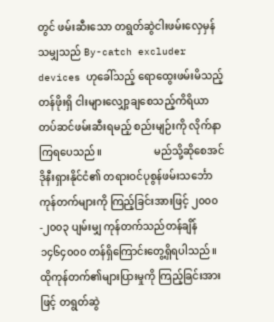တွင် ဖမ်းဆီးသော တရွတ်ဆွဲငါးဖမ်းလှေမှန်သမျှသည် By-catch excluder devices ဟုခေါ်သည့် ရောထွေးဖမ်းမိသည့် တန်ဖိုးရှိ ငါးများလျှော့ချစေသည့်ကိရိယာ တပ်ဆင်ဖမ်းဆီးရမည့် စည်းမျဉ်းကို လိုက်နာကြရပေသည်။                    မည်သို့ဆိုစေအင်ဒိုနီးရှားနိုင်ငံ၏ တရားဝင်ပုစွန်ဖမ်းသင်္ဘောကုန်တက်များကို ကြည့်ခြင်းအားဖြင့် ၂၀၀၀-၂၀၀၃ ပျမ်းမျှ ကုန်တက်သည်တန်ချိန် ၁၄၆၄၀၀၀ တန်ရှိကြောင်းတွေ့ရှိရပါသည်။ ထိုကုန်တက်၏များပြားမှုကို ကြည့်ခြင်းအားဖြင့် တရွတ်ဆွဲ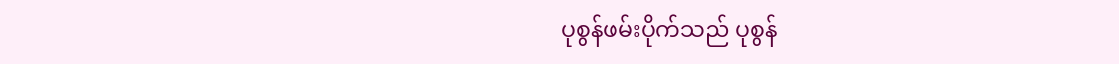ပုစွန်ဖမ်းပိုက်သည် ပုစွန်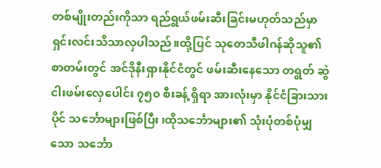တစ်မျိုးတည်းကိုသာ ရည်ရွယ်ဖမ်းဆီးခြင်းမဟုတ်သည်မှာ ရှင်းလင်းသိသာလှပါသည်။ထို့ပြင် သုတေသီဖါဂန်ဆိုသူ၏ စာတမ်းတွင် အင်ဒိုနီးရှားနိုင်ငံတွင် ဖမ်းဆီးနေသော တရွတ် ဆွဲငါးဖမ်းလှေပေါင်း ၇၅၀ စီးခန့် ရှိရာ အားလုံးမှာ နိုင်ငံခြားသားပိုင် သင်္ဘောများဖြစ်ပြီး၊ထိုသင်္ဘောများ၏ သုံးပုံတစ်ပုံမျှသော သင်္ဘော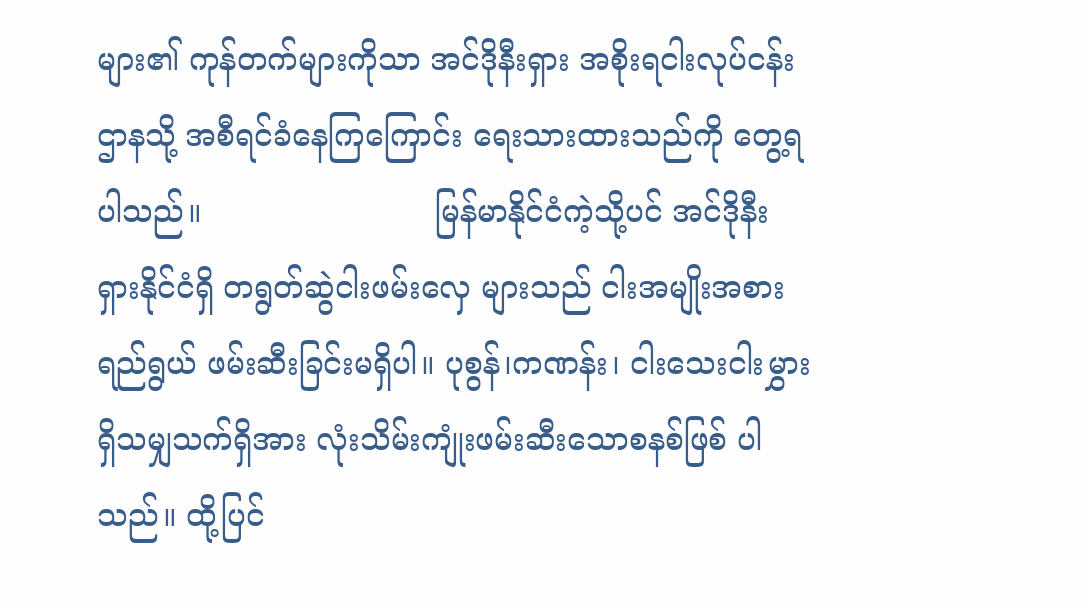များ၏ ကုန်တက်များကိုသာ အင်ဒိုနီးရှား အစိုးရငါးလုပ်ငန်းဌာနသို့ အစီရင်ခံနေကြကြောင်း ရေးသားထားသည်ကို တွေ့ရပါသည်။                        မြန်မာနိုင်ငံကဲ့သို့ပင် အင်ဒိုနီး ရှားနိုင်ငံရှိ တရွတ်ဆွဲငါးဖမ်းလှေ များသည် ငါးအမျိုးအစားရည်ရွယ် ဖမ်းဆီးခြင်းမရှိပါ။ ပုစွန်၊ကဏန်း၊ ငါးသေးငါးမွှား ရှိသမျှသက်ရှိအား လုံးသိမ်းကျုံးဖမ်းဆီးသောစနစ်ဖြစ် ပါသည်။ ထို့ပြင်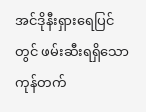အင်ဒိုနီးရှားရေပြင်တွင် ဖမ်းဆီးရရှိသောကုန်တက်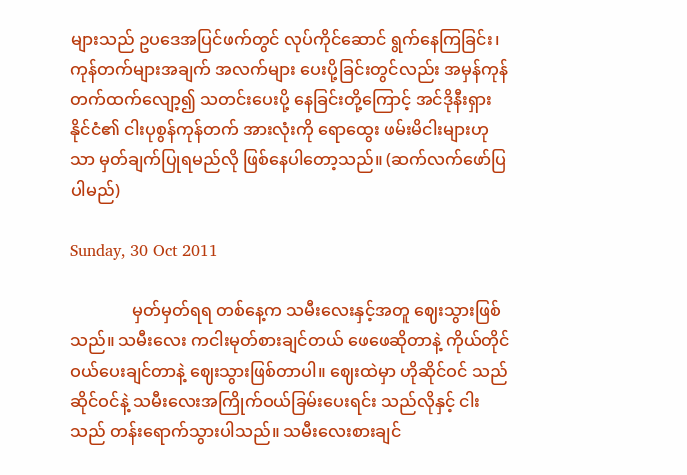များသည် ဥပဒေအပြင်ဖက်တွင် လုပ်ကိုင်ဆောင် ရွက်နေကြခြင်း၊ ကုန်တက်များအချက် အလက်များ ပေးပို့ခြင်းတွင်လည်း အမှန်ကုန်တက်ထက်လျော့၍ သတင်းပေးပို့ နေခြင်းတို့ကြောင့် အင်ဒိုနီးရှားနိုင်ငံ၏ ငါးပုစွန်ကုန်တက် အားလုံးကို ရောထွေး ဖမ်းမိငါးများဟုသာ မှတ်ချက်ပြုရမည်လို ဖြစ်နေပါတော့သည်။ (ဆက်လက်ဖော်ပြပါမည်)

Sunday, 30 Oct 2011

               မှတ်မှတ်ရရ တစ်နေ့က သမီးလေးနှင့်အတူ ဈေးသွားဖြစ်သည်။ သမီးလေး ကငါးမုတ်စားချင်တယ် ဖေဖေဆိုတာနဲ့ ကိုယ်တိုင် ဝယ်ပေးချင်တာနဲ့ ဈေးသွားဖြစ်တာပါ။ ဈေးထဲမှာ ဟိုဆိုင်ဝင် သည် ဆိုင်ဝင်နဲ့ သမီးလေးအကြိုက်ဝယ်ခြမ်းပေးရင်း သည်လိုနှင့် ငါးသည် တန်းရောက်သွားပါသည်။ သမီးလေးစားချင်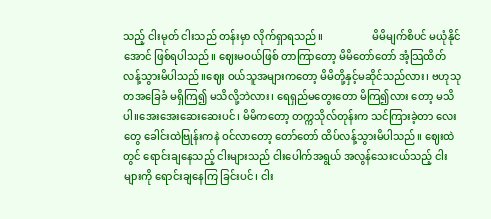သည့် ငါးမုတ် ငါးသည် တန်းမှာ လိုက်ရှာရသည်။                   မိမိမျက်စိပင် မယုံနိုင်အောင် ဖြစ်ရပါသည်။ ဈေးမဝယ်ဖြစ် တာကြာတော့ မိမိတော်တော် အံ့သြထိတ်လန့်သွားမိပါသည်။ဈေး ဝယ်သူအများကတော့ မိမိတို့နှင့်မဆိုင်သည်လား၊ ဗဟုသုတအခြေခံ မရှိကြ၍ မသိလို့ဘဲလား၊ ရေရှည်မတွေးတော မိကြ၍လား တော့ မသိပါ။အေးအေးဆေးဆေးပင်၊ မိမိကတော့ တက္ကသိုလ်တုန်းက သင်ကြားခဲ့တာ လေးတွေ ခေါင်းထဲဗြုန်းကနဲ ဝင်လာတော့ တော်တော် ထိပ်လန့်သွားမိပါသည်။ ဈေးထဲတွင် ရောင်းချနေသည့် ငါးများသည် ငါးပေါက်အရွယ် အလွန်သေးငယ်သည့် ငါးများကို ရောင်းချနေကြ ခြင်းပင်၊ ငါး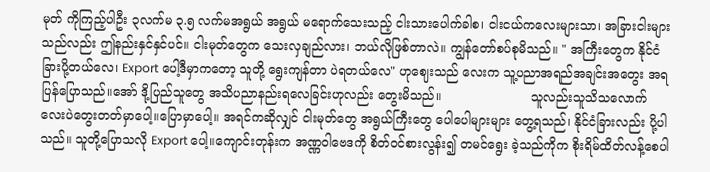မုတ် ကိုကြည့်ပါဦး ၃လက်မ ၃.၅ လက်မအရွယ် အရွယ် မရောက်သေးသည့် ငါးသားပေါက်ခါစ၊ ငါးငယ်ကလေးများသာ၊ အခြားငါးများသည်လည်း ဤနည်းနှင်နှင်ပင်။ ငါးမုတ်တွေက သေးလှချည်လား၊ ဘယ်လိုဖြစ်တာလဲ။ ကျွန်တော်စပ်စုမိသည်။ " အကြီးတွေက နိုင်ငံခြားပို့တယ်လေ၊ Export ပေါ့ဒီမှာကတော့ သူတို့ ရွေးကျန်တာ ပဲရတယ်လေ" ဟုဈေးသည် လေးက သူ့ပညာအရည်အချင်းအတွေး အရပြန်ပြောသည်။အော် ဒို့ပြည်သူတွေ အသိပညာနည်းရလေခြင်းဟုလည်း တွေးမိသည်။                       သူလည်းသူသိသလောက် လေးပဲတွေးတတ်မှာပေါ့။ပြောမှာပေါ့။ အရင်ကဆိုလျှင် ငါးမုတ်တွေ အရွယ်ကြီးတွေ ပေါပေါများများ တွေ့ရသည်၊ နိုင်ငံခြားလည်း ပို့ပါသည်။ သူတို့ပြောသလို Export ပေါ့။ကျောင်းတုန်းက အဏ္ဏဝါဗေဒကို စိတ်ဝင်စားလွန်း၍ တမင်ရွေး ခဲ့သည်ကိုက စိုးရိမ်ထိတ်လန့်စေပါ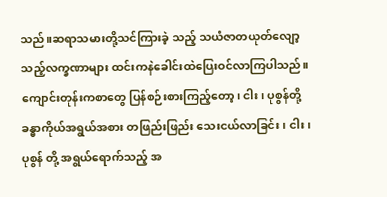သည်။ဆရာသမားတို့သင်ကြားခဲ့ သည့် သယံဇာတယုတ်လျော့သည့်လက္ခဏာများ ထင်းကနဲခေါင်းထဲပြေးဝင်လာကြပါသည်။                      ကျောင်းတုန်းကစာတွေ ပြန်စဉ်းစားကြည့်တော့၊ ငါး၊ ပုစွန်တို့ ခန္ဓာကိုယ်အရွယ်အစား တဖြည်းဖြည်း သေးငယ်လာခြင်း၊ ငါး၊ ပုစွန် တို့ အရွယ်ရောက်သည့် အ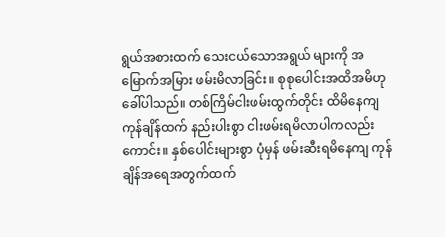ရွယ်အစားထက် သေးငယ်သောအရွယ် များကို အမြောက်အမြား ဖမ်းမိလာခြင်း။ စုစုပေါင်းအထိအမိဟုခေါ်ပါသည်။ တစ်ကြိမ်ငါးဖမ်းထွက်တိုင်း ထိမိနေကျ ကုန်ချိန်ထက် နည်းပါးစွာ ငါးဖမ်းရမိလာပါကလည်းကောင်း။ နှစ်ပေါင်းများစွာ ပုံမှန် ဖမ်းဆီးရမိနေကျ ကုန်ချိန်အရေအတွက်ထက်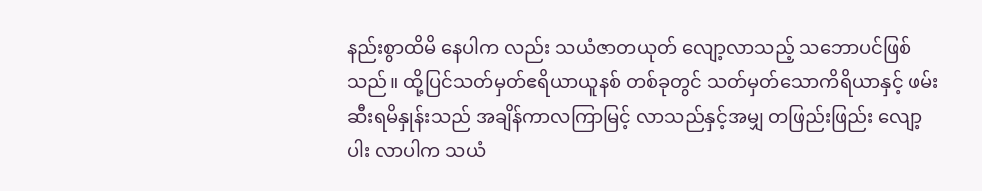နည်းစွာထိမိ နေပါက လည်း သယံဇာတယုတ် လျော့လာသည့် သဘောပင်ဖြစ်သည်။ ထို့ပြင်သတ်မှတ်ဧရိယာယူနစ် တစ်ခုတွင် သတ်မှတ်သောကိရိယာနှင့် ဖမ်းဆီးရမိနှုန်းသည် အချိန်ကာလကြာမြင့် လာသည်နှင့်အမျှ တဖြည်းဖြည်း လျော့ပါး လာပါက သယံ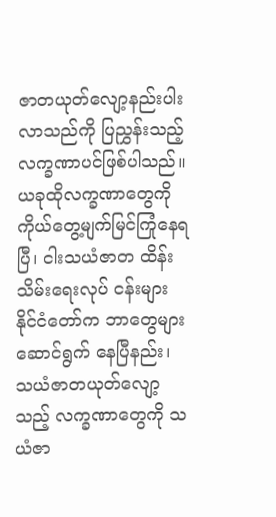ဇာတယုတ်လျော့နည်းပါးလာသည်ကို ပြညွှန်းသည့် လက္ခဏာပင်ဖြစ်ပါသည်။ ယခုထိုလက္ခဏာတွေကို ကိုယ်တွေ့မျက်မြင်ကြုံနေရပြီ၊ ငါးသယံဇာတ ထိန်းသိမ်းရေးလုပ် ငန်းများ နိုင်ငံတော်က ဘာတွေများ ဆောင်ရွက် နေပြီနည်း၊ သယံဇာတယုတ်လျော့သည့် လက္ခဏာတွေကို သယံဇာ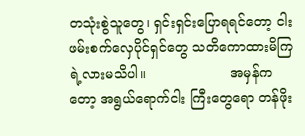တသုံးစွဲသူတွေ၊ ရှင်းရှင်းပြောရရင်တော့ ငါးဖမ်းစက်လှေပိုင်ရှင်တွေ သတိကောထားမိကြရဲ့လားမသိပါ။                    အမှန်ကတော့ အရွယ်ရောက်ငါး ကြီးတွေရော တန်ဖိုး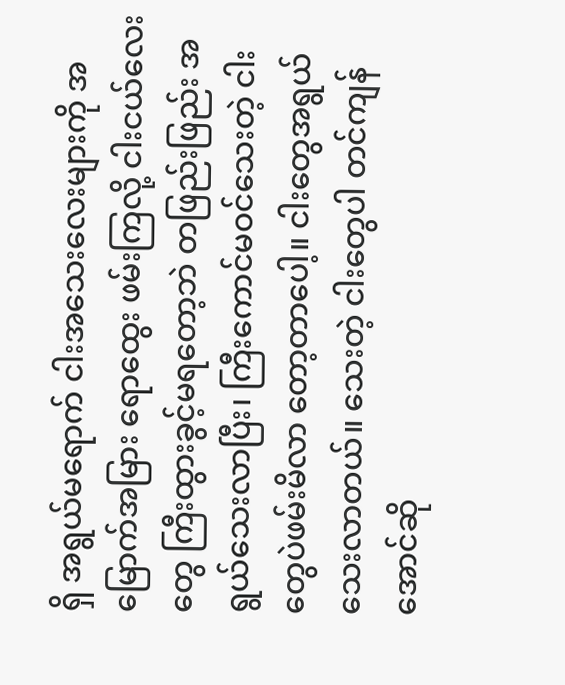ရှိ အရွယ်မရောက် ငါးအသေးလေးများကို အမြောက်အမြား ရောထွေး ဖမ်းကြလို့ ငါးငယ်လေးတွေ ကြီးထွားခွင့်မရတော့ဘဲ တဖြည်းဖြည်း အရွယ်သေးလာပြီး၊ ကြီးကောင်မဝင်သေးတဲ့ ငါးတွေပဲဖမ်းမိလာ တော့တာပေါ့။ ငါးတွေအရွယ်သေးလာတယ်။ သေးတဲ့ ငါးတွေပါ တင်ကျန်အောင်ဆို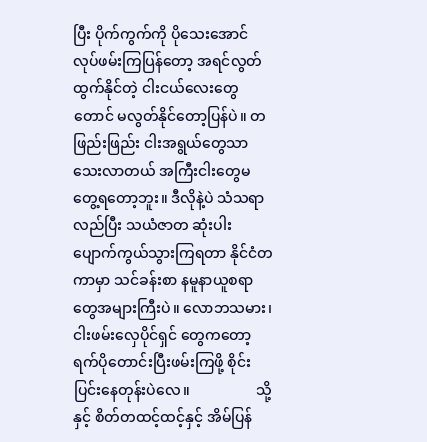ပြီး ပိုက်ကွက်ကို ပိုသေးအောင် လုပ်ဖမ်းကြပြန်တော့ အရင်လွတ်ထွက်နိုင်တဲ့ ငါးငယ်လေးတွေတောင် မလွတ်နိုင်တော့ပြန်ပဲ။ တဖြည်းဖြည်း ငါးအရွယ်တွေသာ သေးလာတယ် အကြီးငါးတွေမတွေ့ရတော့ဘူး။ ဒီလိုနဲ့ပဲ သံသရာလည်ပြီး သယံဇာတ ဆုံးပါးပျောက်ကွယ်သွားကြရတာ နိုင်ငံတကာမှာ သင်ခန်းစာ နမူနာယူစရာ တွေအများကြီးပဲ။ လောဘသမား၊ ငါးဖမ်းလှေပိုင်ရှင် တွေကတော့ ရက်ပိုတောင်းပြီးဖမ်းကြဖို့ စိုင်းပြင်းနေတုန်းပဲလေ။                  သို့နှင့် စိတ်တထင့်ထင့်နှင့် အိမ်ပြန်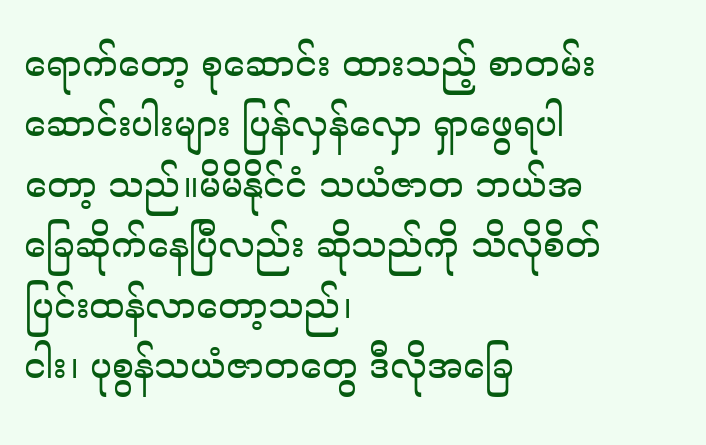ရောက်တော့ စုဆောင်း ထားသည့် စာတမ်းဆောင်းပါးများ ပြန်လှန်လှော ရှာဖွေရပါတော့ သည်။မိမိနိုင်ငံ သယံဇာတ ဘယ်အခြေဆိုက်နေပြီလည်း ဆိုသည်ကို သိလိုစိတ် ပြင်းထန်လာတော့သည်၊                    ငါး၊ ပုစွန်သယံဇာတတွေ ဒီလိုအခြေ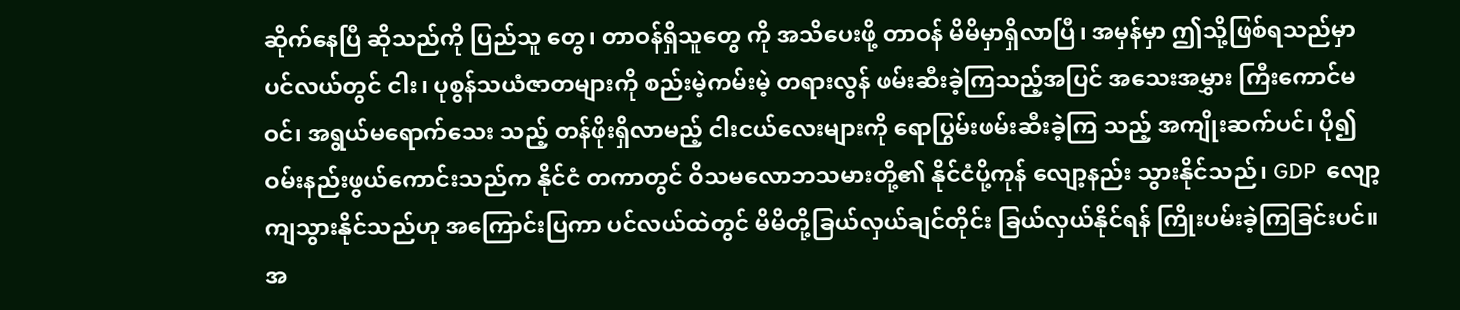ဆိုက်နေပြီ ဆိုသည်ကို ပြည်သူ တွေ၊ တာဝန်ရှိသူတွေ ကို အသိပေးဖို့ တာဝန် မိမိမှာရှိလာပြီ၊ အမှန်မှာ ဤသို့ဖြစ်ရသည်မှာ ပင်လယ်တွင် ငါး၊ ပုစွန်သယံဇာတများကို စည်းမဲ့ကမ်းမဲ့ တရားလွန် ဖမ်းဆီးခဲ့ကြသည့်အပြင် အသေးအမွှား ကြီးကောင်မဝင်၊ အရွယ်မရောက်သေး သည့် တန်ဖိုးရှိလာမည့် ငါးငယ်လေးများကို ရောပြွမ်းဖမ်းဆီးခဲ့ကြ သည့် အကျိုးဆက်ပင်၊ ပို၍ ဝမ်းနည်းဖွယ်ကောင်းသည်က နိုင်ငံ တကာတွင် ဝိသမလောဘသမားတို့၏ နိုင်ငံပို့ကုန် လျော့နည်း သွားနိုင်သည်၊ GDP  လျော့ကျသွားနိုင်သည်ဟု အကြောင်းပြကာ ပင်လယ်ထဲတွင် မိမိတို့ခြယ်လှယ်ချင်တိုင်း ခြယ်လှယ်နိုင်ရန် ကြိုးပမ်းခဲ့ကြခြင်းပင်။                    အ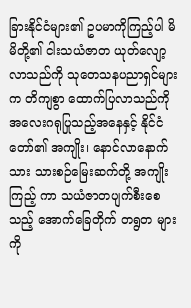ခြားနိုင်ငံများ၏ ဥပမာကိုကြည့်ပါ မိမိတို့၏ ငါးသယံဇာတ ယုတ်လျော့လာသည်ကို သုတေသနပညာရှင်များက တိကျစွာ ထောက်ပြလာသည်ကို အလေးဂရုပြုသည့်အနေနှင့် နိုင်ငံတော်၏ အကျိုး၊ နောင်လာနောက်သား သားစဉ်မြေးဆက်တို့ အကျိုးကြည့် ကာ သယံဇာတပျက်စီးစေသည့် အောက်ခြေတိုက် တရွတ များကို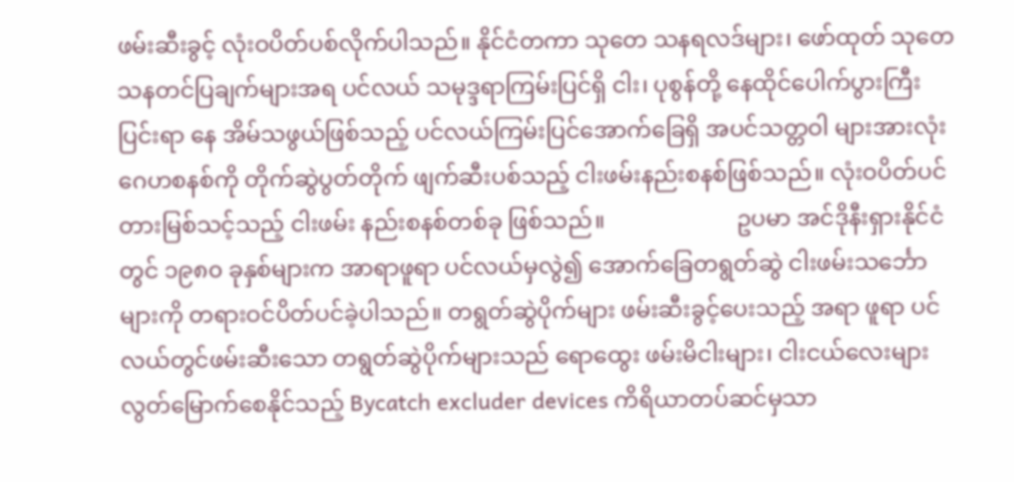ဖမ်းဆီးခွင့် လုံးဝပိတ်ပစ်လိုက်ပါသည်။ နိုင်ငံတကာ သုတေ သနရလဒ်များ၊ ဖော်ထုတ် သုတေသနတင်ပြချက်များအရ ပင်လယ် သမုဒ္ဒရာကြမ်းပြင်ရှိ ငါး၊ ပုစွန်တို့ နေထိုင်ပေါက်ပွားကြီးပြင်းရာ နေ အိမ်သဖွယ်ဖြစ်သည့် ပင်လယ်ကြမ်းပြင်အောက်ခြေရှိ အပင်သတ္တဝါ များအားလုံး ဂေဟစနစ်ကို တိုက်ဆွဲပွတ်တိုက် ဖျက်ဆီးပစ်သည့် ငါးဖမ်းနည်းစနစ်ဖြစ်သည်။ လုံးဝပိတ်ပင်တားမြစ်သင့်သည့် ငါးဖမ်း နည်းစနစ်တစ်ခု ဖြစ်သည်။                       ဥပမာ အင်ဒိုနီးရှားနိုင်ငံတွင် ၁၉၈၀ ခုနှစ်များက အာရာဖူရာ ပင်လယ်မှလွဲ၍ အောက်ခြေတရွတ်ဆွဲ ငါးဖမ်းသင်္ဘောများကို တရားဝင်ပိတ်ပင်ခဲ့ပါသည်။ တရွတ်ဆွဲပိုက်များ ဖမ်းဆီးခွင့်ပေးသည့် အရာ ဖူရာ ပင်လယ်တွင်ဖမ်းဆီးသော တရွတ်ဆွဲပိုက်များသည် ရောထွေး ဖမ်းမိငါးများ၊ ငါးငယ်လေးများ လွတ်မြောက်စေနိုင်သည့် Bycatch excluder devices ကိရိယာတပ်ဆင်မှသာ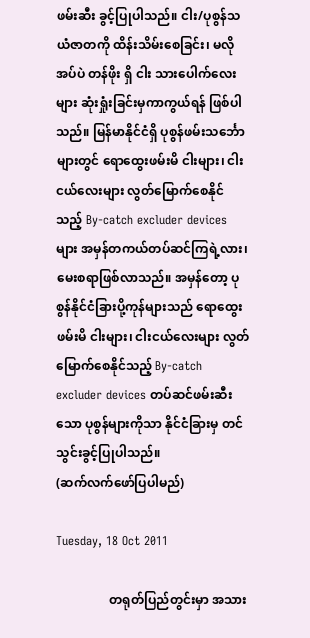ဖမ်းဆီး ခွင့်ပြုပါသည်။ ငါး/ပုစွန်သယံဇာတကို ထိန်းသိမ်းစေခြင်း၊ မလိုအပ်ပဲ တန်ဖိုး ရှိ ငါး သားပေါက်လေးများ ဆုံးရှုံးခြင်းမှကာကွယ်ရန် ဖြစ်ပါသည်။ မြန်မာနိုင်ငံရှိ ပုစွန်ဖမ်းသင်္ဘောများတွင် ရောထွေးဖမ်းမိ ငါးများ၊ ငါးငယ်လေးများ လွတ်မြောက်စေနိုင်သည့် By-catch excluder devices များ အမှန်တကယ်တပ်ဆင်ကြရဲ့လား၊ မေးစရာဖြစ်လာသည်။ အမှန်တော့ ပုစွန်နိုင်ငံခြားပို့ကုန်များသည် ရောထွေးဖမ်းမိ ငါးများ၊ ငါးငယ်လေးများ လွတ်မြောက်စေနိုင်သည့် By-catch excluder devices တပ်ဆင်ဖမ်းဆီးသော ပုစွန်များကိုသာ နိုင်ငံခြားမှ တင်သွင်းခွင့်ပြုပါသည်။                                 (ဆက်လက်ဖော်ပြပါမည်)

Tuesday, 18 Oct 2011

                 တရုတ်ပြည်တွင်းမှာ အသား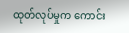ထုတ်လုပ်မှုက ကောင်း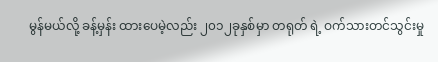မွန်မယ်လို့ ခန့်မှန်း ထားပေမဲ့လည်း ၂၀၁၂ခုနှစ်မှာ တရုတ် ရဲ့ ဝက်သားတင်သွင်းမှု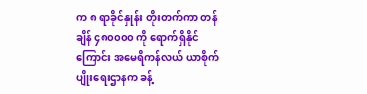က ၈ ရာခိုင်နှုန်း တိုးတက်ကာ တန်ချိန် ၄၈၀၀၀၀ ကို ရောက်ရှိနိုင်ကြောင်း အမေရိကန်လယ် ယာစိုက်ပျိုးရေးဌာနက ခန့်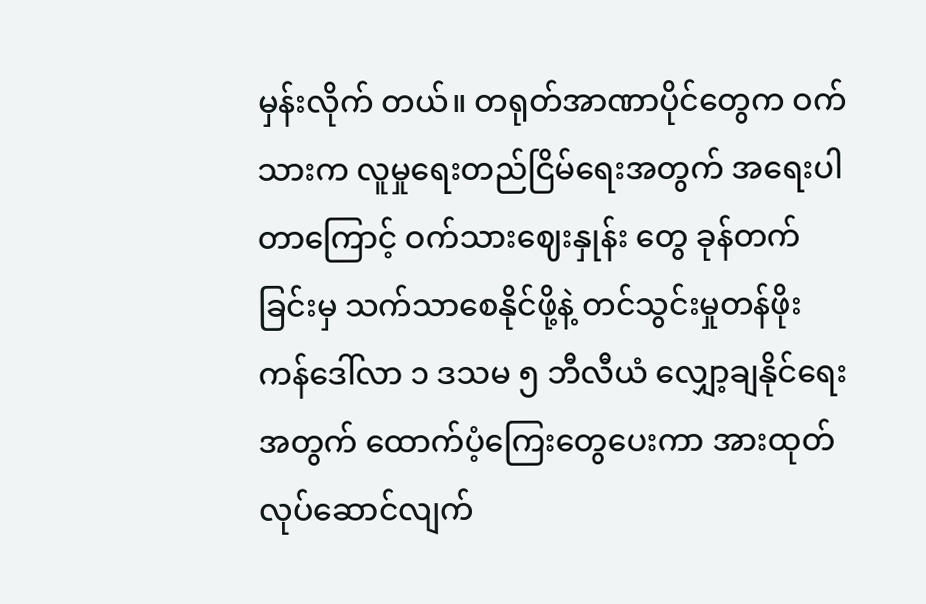မှန်းလိုက် တယ်။ တရုတ်အာဏာပိုင်တွေက ဝက် သားက လူမှုရေးတည်ငြိမ်ရေးအတွက် အရေးပါတာကြောင့် ဝက်သားဈေးနှုန်း တွေ ခုန်တက်ခြင်းမှ သက်သာစေနိုင်ဖို့နဲ့ တင်သွင်းမှုတန်ဖိုး ကန်ဒေါ်လာ ၁ ဒသမ ၅ ဘီလီယံ လျှော့ချနိုင်ရေး အတွက် ထောက်ပံ့ကြေးတွေပေးကာ အားထုတ်လုပ်ဆောင်လျက်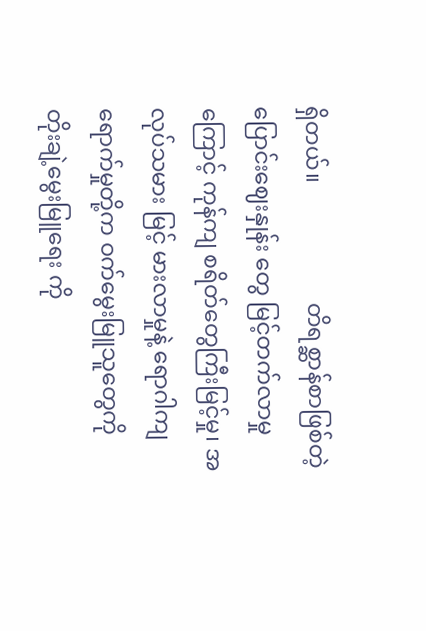ရှိတယ်။                     တိရစ္ဆာန်စာဖြစ်တဲ့ ပြောင်းဈေးနှုန်း တွေ မြင့်တက်လာမှုကြောင့် ကုန်ကျ စရိတ်တွေကြီးမြင့်မှု၊ အလုပ်သမား မြင့် မားလာမှုနဲ့ ရောဂါကျရောက်မှုတို့က ဝက်မွေးမြူသူတွေကို တိုးချဲ့မွေးမြူရေး ကို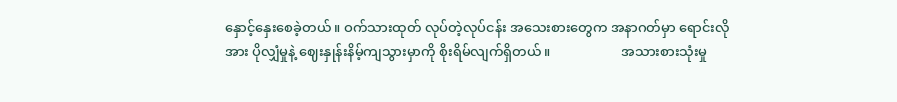နှောင့်နှေးစေခဲ့တယ်။ ဝက်သားထုတ် လုပ်တဲ့လုပ်ငန်း အသေးစားတွေက အနာဂတ်မှာ ရောင်းလိုအား ပိုလျှံမှုနဲ့ ဈေးနှုန်းနိမ့်ကျသွားမှာကို စိုးရိမ်လျက်ရှိတယ်။                     အသားစားသုံးမှု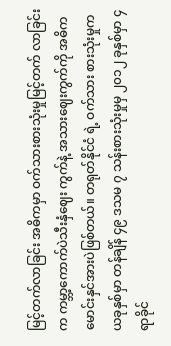မြင့်တက်လာခြင်း အဓိကမှာ ဝက်သားစားသုံးမှုမြင့်တက် လာခြင်းက ကမ္ဘာ့ကောက်ပဲသီးနှံဈေး ကွက်နဲ့ အသားဈေးကွက်ကို အဓိက မောင်းနှင်အားပဲဖြစ်တယ်။ တရုတ်နိုင်ငံ ရဲ့ ဝက်သား စားသုံးမှုက ယခုနှစ်မှာ တန်ချိန် ၄၉ ဒသမ ၇ သန်းစားသုံးမှုမှ ၂၀၁၂ ခုနှစ်မှာ ၄ ရာခိုင်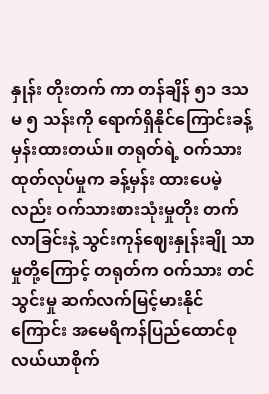နှုန်း တိုးတက် ကာ တန်ချိန် ၅၁ ဒသမ ၅ သန်းကို ရောက်ရှိနိုင်ကြောင်းခန့်မှန်းထားတယ်။ တရုတ်ရဲ့ ဝက်သားထုတ်လုပ်မှုက ခန့်မှန်း ထားပေမဲ့လည်း ဝက်သားစားသုံးမှုတိုး တက်လာခြင်းနဲ့ သွင်းကုန်ဈေးနှုန်းချို သာမှုတို့ကြောင့် တရုတ်က ဝက်သား တင်သွင်းမှု ဆက်လက်မြင့်မားနိုင် ကြောင်း အမေရိကန်ပြည်ထောင်စု လယ်ယာစိုက်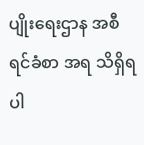ပျိုးရေးဌာန အစီရင်ခံစာ အရ သိရှိရပါ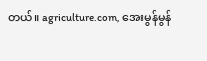တယ်။ agriculture.com, အေးမွန်မွန်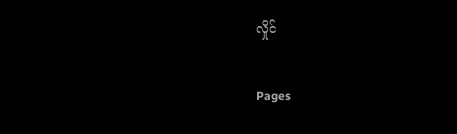လှိုင်

Pages